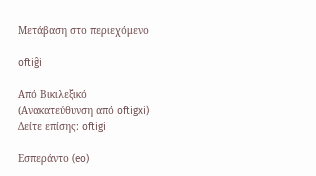Μετάβαση στο περιεχόμενο

oftiĝi

Από Βικιλεξικό
(Ανακατεύθυνση από oftigxi)
Δείτε επίσης: oftigi

Εσπεράντο (eo)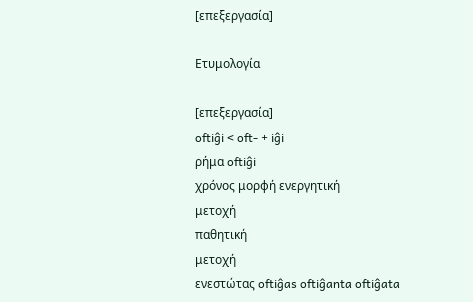[επεξεργασία]

Ετυμολογία

[επεξεργασία]
oftiĝi < oft- + iĝi
ρήμα oftiĝi
χρόνος μορφή ενεργητική
μετοχή
παθητική
μετοχή
ενεστώτας oftiĝas oftiĝanta oftiĝata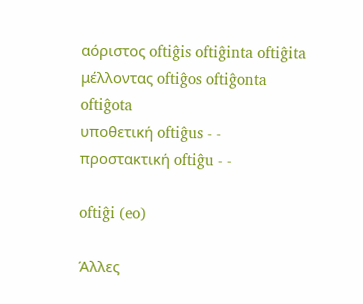αόριστος oftiĝis oftiĝinta oftiĝita
μέλλοντας oftiĝos oftiĝonta oftiĝota
υποθετική oftiĝus - -
προστακτική oftiĝu - -

oftiĝi (eo)

Άλλες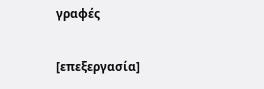γραφές

[επεξεργασία]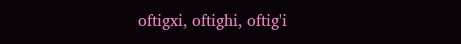oftigxi, oftighi, oftig'i